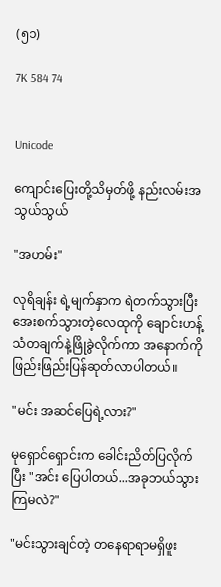(၅၁)

7K 584 74


Unicode

ကျောင်းပြေးတို့သိမှတ်ဖို့ နည်းလမ်းအသွယ်သွယ်

"အဟမ်း"

လုရိချန်း ရဲ့မျက်နှာက ရဲတက်သွားပြီး အေးစက်သွားတဲ့လေထုကို ချောင်းဟန့်သံတချက်နဲ့ဖြိုခွဲလိုက်ကာ အနောက်ကို ဖြည်းဖြည်းပြန်ဆုတ်လာပါတယ်။

"မင်း အဆင်ပြေရဲ့လား?"

မုရှောင်ရှောင်းက ခေါင်းညိတ်ပြလိုက်ပြီး "အင်း ပြေပါတယ်...အခုဘယ်သွားကြမလဲ?"

"မင်းသွားချင်တဲ့ တနေရာရာမရှိဖူး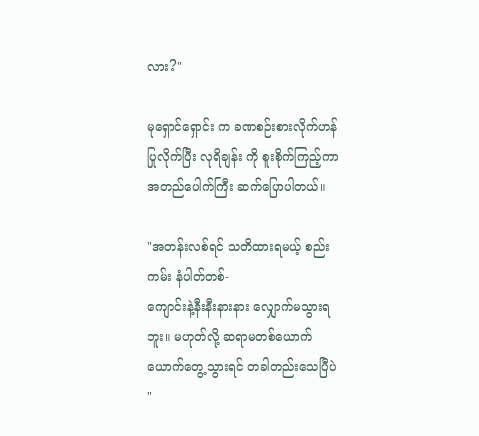လား?"

မုရှောင်ရှောင်း က ခဏစဉ်းစားလိုက်ဟန်ပြုလိုက်ပြီး လုရိချန်း ကို စူးစိုက်ကြည့်ကာ အတည်ပေါက်ကြီး ဆက်ပြောပါတယ်။

"အတန်းလစ်ရင် သတိထားရမယ့် စည်းကမ်း နံပါတ်တစ်-
ကျောင်းနဲ့နီးနီးနားနား လျှောက်မသွားရဘူး။ မဟုတ်လို့ ဆရာမတစ်ယောက်ယောက်တွေ့သွားရင် တခါတည်းသေပြီပဲ "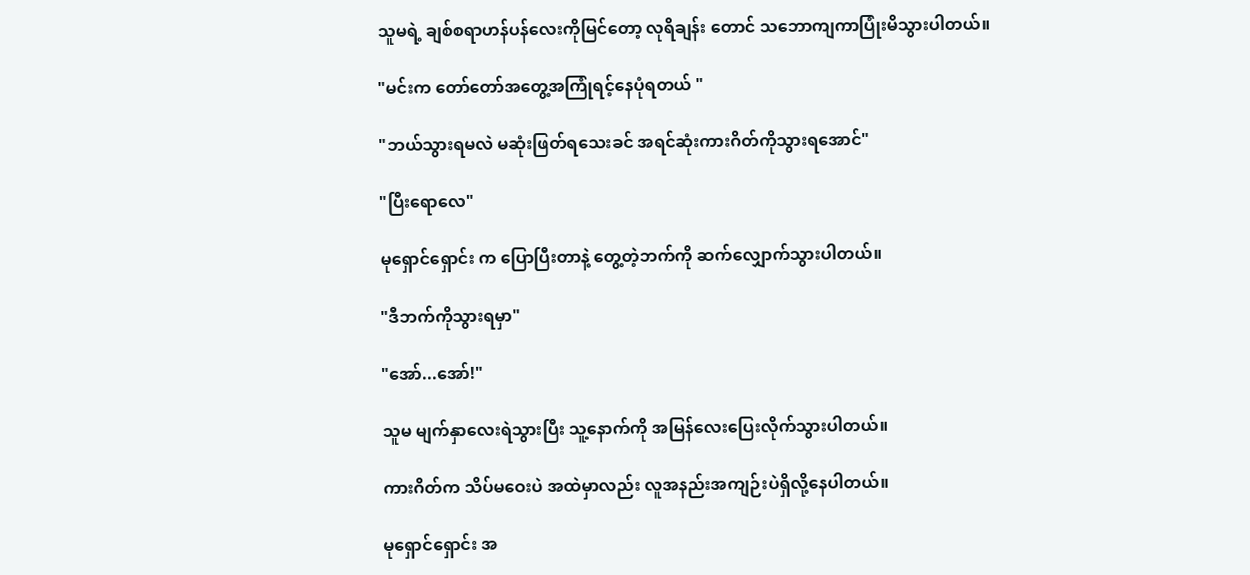သူမရဲ့ ချစ်စရာဟန်ပန်လေးကိုမြင်တော့ လုရိချန်း တောင် သဘောကျကာပြုံးမိသွားပါတယ်။

"မင်းက တော်တော်အတွေ့အကြုံရင့်နေပုံရတယ် "

"ဘယ်သွားရမလဲ မဆုံးဖြတ်ရသေးခင် အရင်ဆုံးကားဂိတ်ကိုသွားရအောင်"

"ပြီးရောလေ"

မုရှောင်ရှောင်း က ပြောပြီးတာနဲ့ တွေ့တဲ့ဘက်ကို ဆက်လျှောက်သွားပါတယ်။

"ဒီဘက်ကိုသွားရမှာ"

"အော်...အော်!"

သူမ မျက်နှာလေးရဲသွားပြီး သူ့နောက်ကို အမြန်လေးပြေးလိုက်သွားပါတယ်။

ကားဂိတ်က သိပ်မဝေးပဲ အထဲမှာလည်း လူအနည်းအကျဉ်းပဲရှိလို့နေပါတယ်။

မုရှောင်ရှောင်း အ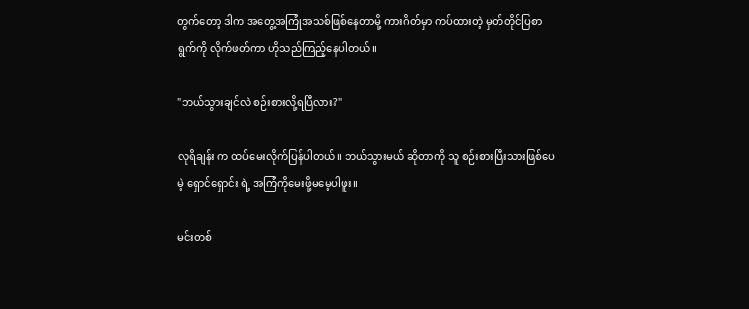တွက်တော့ ဒါက အတွေ့အကြုံအသစ်ဖြစ်နေတာမို့ ကားဂိတ်မှာ ကပ်ထားတဲ့ မှတ်တိုင်ပြစာရွက်ကို လိုက်ဖတ်ကာ ဟိုသည်ကြည့်နေပါတယ်။

"ဘယ်သွားချင်လဲ စဉ်းစားလို့ရပြီလား?"

လုရိချန်း က ထပ်မေးလိုက်ပြန်ပါတယ်။ ဘယ်သွားမယ် ဆိုတာကို သူ စဉ်းစားပြီးသားဖြစ်ပေမဲ့ ရှောင်ရှောင်း ရဲ့ အကြံကိုမေးဖို့မမေ့ပါဖူး။

မင်းတစ်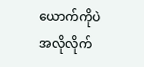ယောက်ကိုပဲ အလိုလိုက်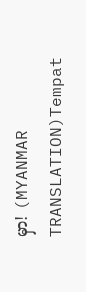မှာ! (MYANMAR TRANSLATION)Tempat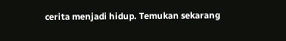cerita menjadi hidup. Temukan sekarang